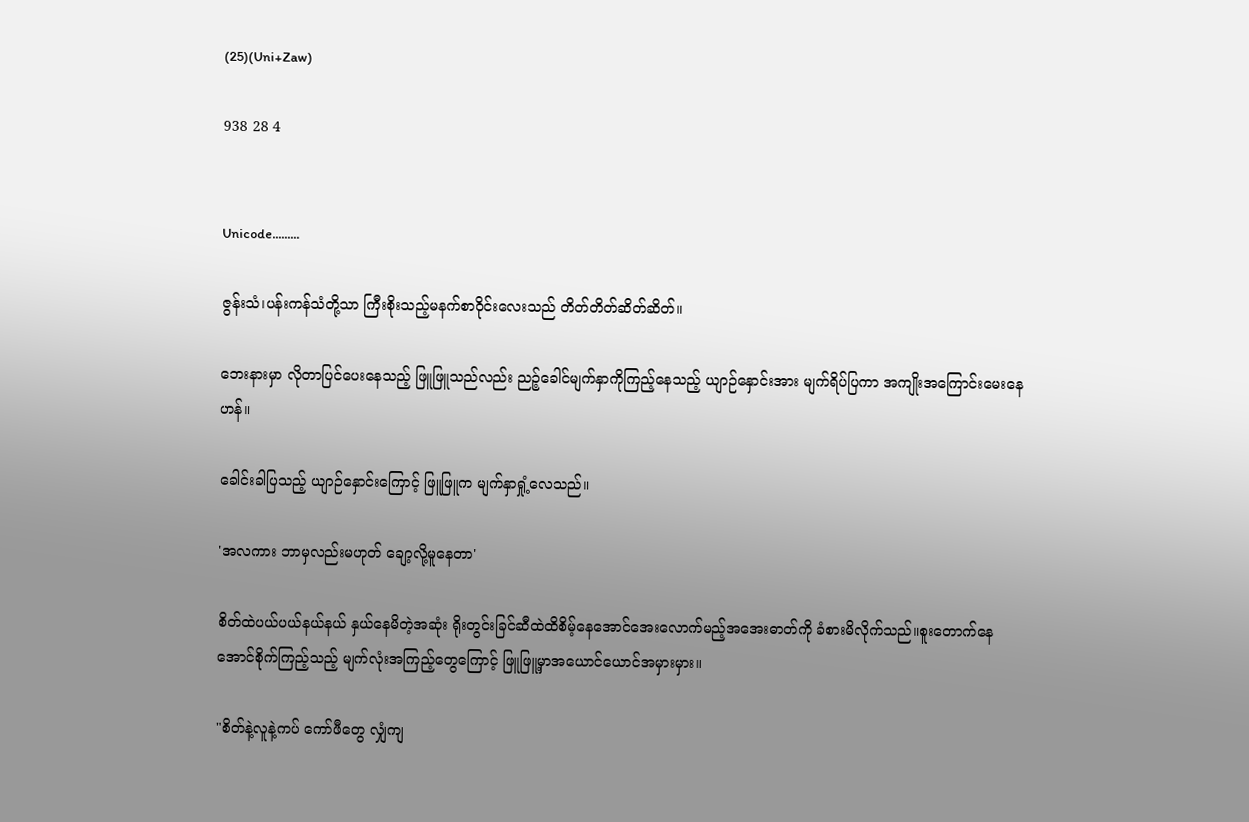(25)(Uni+Zaw)

938 28 4


Unicode.........

ဇွန်းသံ၊ပန်းကန်သံတို့သာ ကြီးစိုးသည့်‌မနက်စာဝိုင်းလေးသည် တိတ်တိတ်ဆိတ်ဆိတ်။

ဘေးနားမှာ လိုတာပြင်ပေးနေသည့် ဖြူဖြူသည်လည်း ညဉ့်ခေါင်မျက်နှာကိုကြည့်နေသည့် ယျာဉ်နှောင်းအား မျက်ရိပ်ပြကာ အကျိုးအကြောင်းမေးနေဟန်။

ခေါင်းခါပြသည့် ယျာဉ်နှောင်းကြောင့် ဖြူဖြူက မျက်နှာရှုံ့လေသည်။

'အလကား ဘာမှလည်းမဟုတ် ချော့လို့မူနေတာ'

စိတ်ထဲပယ်ပယ်နယ်နယ် နှယ်နေမိတဲ့အဆုံး ရိုးတွင်းခြင်ဆီထဲထိစိမ့်နေအောင်အေးလောက်မည့်အအေးဓာတ်ကို ခံစားမိလိုက်သည်။စူးတောက်နေအောင်စိုက်ကြည့်သည့် မျက်လုံးအကြည့်တွေကြောင့် ဖြူဖြူ့မှာအယောင်ယောင်အမှားမှား။

"စိတ်နဲ့လူနဲ့ကပ် ကော်ဖီတွေ လျှံကျ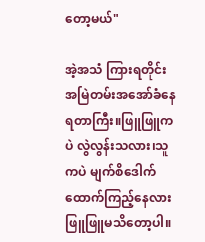တော့မယ်"

အဲ့အသံ ကြားရတိုင်း အမြဲတမ်းအအော်ခံနေရတာကြီး။ဖြူဖြူကပဲ လွဲလွန်းသလား၊သူကပဲ မျက်စိဒေါက်ထောက်ကြည့်နေလား ဖြူဖြူမသိတော့ပါ။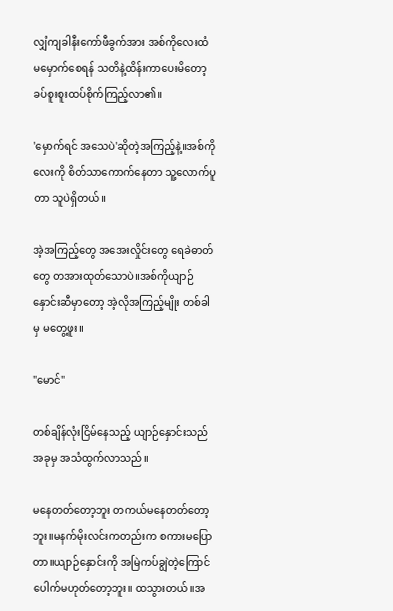လျှံကျခါနီးကော်ဖီခွက်အား အစ်ကိုလေးထံ မမှောက်စေရန် သတိနဲ့ထိန်းကာပေးမိတော့ ခပ်စူးစူးထပ်စိုက်ကြည့်လာ၏။

'မှောက်ရင် အသေပဲ'ဆိုတဲ့အကြည့်နဲ့။အစ်ကိုလေးကို စိတ်သာကောက်နေတာ သူ့လောက်ပူတာ သူပဲရှိတယ်။

အဲ့အကြည့်တွေ အအေးလှိုင်းတွေ ရေခဲဓာတ်တွေ တအားထုတ်သောပဲ။အစ်ကိုယျာဉ်နှောင်းဆီမှာတော့ အဲ့လိုအကြည့်မျိုး တစ်ခါမှ မတွေ့ဖူး။

"မောင်"

တစ်ချိန်လုံးငြိမ်နေသည့် ယျာဉ်နှောင်းသည် အခုမှ အသံထွက်လာသည်။

မနေတတ်တော့ဘူး တကယ်မနေတတ်တော့ဘူး။မနက်မိုးလင်းကတည်းက စကားမပြောတာ။ယျာဉ်နှောင်းကို အမြဲကပ်ချွဲတဲ့ကြောင်ပေါက်မဟုတ်တော့ဘူး။ ထသွားတယ်။အ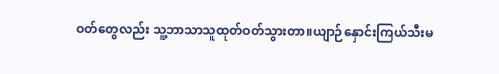ဝတ်တွေလည်း သူ့ဘာသာသူထုတ်ဝတ်သွားတာ။ယျာဉ်နှောင်းကြယ်သီးမ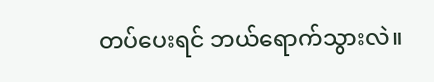တပ်ပေးရင် ဘယ်ရောက်သွားလဲ။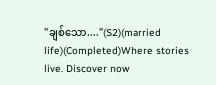"ချစ်သော...."(S2)(married life)(Completed)Where stories live. Discover now